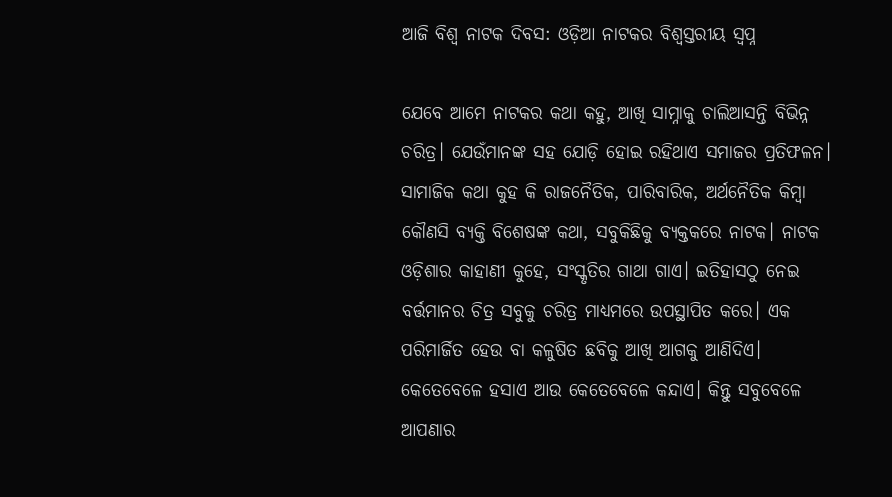ଆଜି ବିଶ୍ୱ ନାଟକ ଦିବସ: ଓଡ଼ିଆ ନାଟକର ବିଶ୍ୱସ୍ତରୀୟ ସ୍ବପ୍ନ

ଯେବେ ଆମେ ନାଟକର କଥା କହୁ, ଆଖି ସାମ୍ନାକୁ ଚାଲିଆସନ୍ତି ବିଭିନ୍ନ ଚରିତ୍ର। ଯେଉଁମାନଙ୍କ ସହ ଯୋଡ଼ି ହୋଇ ରହିଥାଏ ସମାଜର ପ୍ରତିଫଳନ। ସାମାଜିକ କଥା କୁହ କି ରାଜନୈତିକ, ପାରିବାରିକ, ଅର୍ଥନୈତିକ କିମ୍ବା କୌଣସି ବ୍ୟକ୍ତି ବିଶେଷଙ୍କ କଥା, ସବୁକିଛିକୁ ବ୍ୟକ୍ତକରେ ନାଟକ। ନାଟକ ଓଡ଼ିଶାର କାହାଣୀ କୁହେ, ସଂସ୍କୃତିର ଗାଥା ଗାଏ। ଇତିହାସଠୁ ନେଇ ବର୍ତ୍ତମାନର ଚିତ୍ର ସବୁକୁ ଚରିତ୍ର ମାଧ୍ୟମରେ ଉପସ୍ଥାପିତ କରେ। ଏକ ପରିମାର୍ଜିତ ହେଉ ବା କଳୁଷିତ ଛବିକୁ ଆଖି ଆଗକୁ ଆଣିଦିଏ। କେତେବେଳେ ହସାଏ ଆଉ କେତେବେଳେ କନ୍ଦାଏ। କିନ୍ତୁ ସବୁବେଳେ ଆପଣାର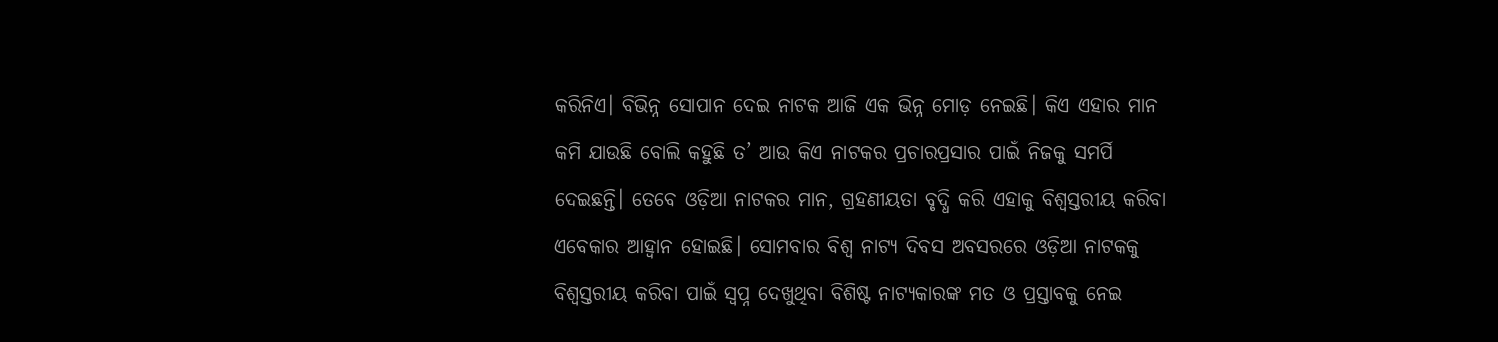କରିନିଏ। ବିଭିନ୍ନ ସୋପାନ ଦେଇ ନାଟକ ଆଜି ଏକ ଭିନ୍ନ ମୋଡ଼ ନେଇଛି। କିଏ ଏହାର ମାନ କମି ଯାଉଛି ବୋଲି କହୁଛି ତ’ ଆଉ କିଏ ନାଟକର ପ୍ରଚାରପ୍ରସାର ପାଇଁ ନିଜକୁ ସମର୍ପି ଦେଇଛନ୍ତି। ତେବେ ଓଡ଼ିଆ ନାଟକର ମାନ, ଗ୍ରହଣୀୟତା ବୃଦ୍ଧି କରି ଏହାକୁ ବିଶ୍ୱସ୍ତରୀୟ କରିବା ଏବେକାର ଆହ୍ବାନ ହୋଇଛି। ସୋମବାର ବିଶ୍ୱ ନାଟ୍ୟ ଦିବସ ଅବସରରେ ଓଡ଼ିଆ ନାଟକକୁ ବିଶ୍ୱସ୍ତରୀୟ କରିବା ପାଇଁ ସ୍ବପ୍ନ ଦେଖୁଥିବା ବିଶିଷ୍ଟ ନାଟ୍ୟକାରଙ୍କ ମତ ଓ ପ୍ରସ୍ତାବକୁ ନେଇ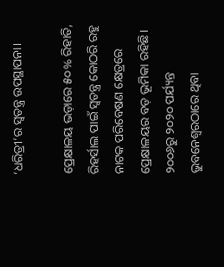‘ଧରିତ୍ରୀ’ର ସ୍ବତନ୍ତ୍ର ଉପସ୍ଥାପନା।

ପ୍ରେକ୍ଷାଳୟ ଭଡ଼ାରେ ୫୦% ରିହାତି, ରିହର୍ସାଲ ପାଇଁ ସ୍ବତନ୍ତ୍ର କୋଠରି ରହୁ
ନାଟକ ପରିବେଷଣ କ୍ଷେତ୍ରରେ ପ୍ରେକ୍ଷାଳୟର ବଡ଼ ଭୂମିକା ରହିଛି। ୨୦୦୬ରୁ ୨୦୨୦ ପର୍ଯ୍ୟନ୍ତ ଭୁବନେଶ୍ୱରଠାରେ ଥିବା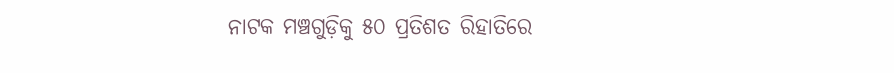ନାଟକ ମଞ୍ଚଗୁଡ଼ିକୁ ୫୦ ପ୍ରତିଶତ ରିହାତିରେ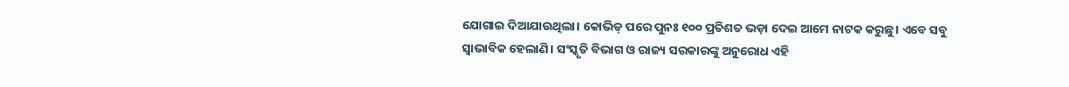ଯୋଗାଇ ଦିଆଯାଉଥିଲା। କୋଭିଡ୍‌ ପରେ ପୁନଃ ୧୦୦ ପ୍ରତିଶତ ଭଡ଼ା ଦେଇ ଆମେ ନାଟକ କରୁଛୁ। ଏବେ ସବୁ ସ୍ବାଭାବିକ ହେଲାଣି। ସଂସ୍କୃତି ବିଭାଗ ଓ ରାଜ୍ୟ ସରକାରଙ୍କୁ ଅନୁରୋଧ ଏହି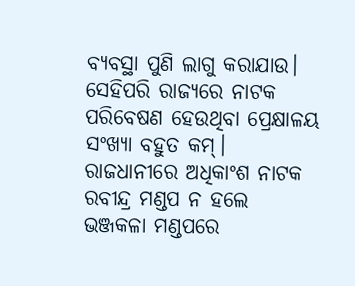ବ୍ୟବସ୍ଥା ପୁଣି ଲାଗୁ କରାଯାଉ। ସେହିପରି ରାଜ୍ୟରେ ନାଟକ ପରିବେଷଣ ହେଉଥିବା ପ୍ରେକ୍ଷାଳୟ ସଂଖ୍ୟା ବହୁତ କମ୍‌। ରାଜଧାନୀରେ ଅଧିକାଂଶ ନାଟକ ରବୀନ୍ଦ୍ର ମଣ୍ଡପ ନ ହଲେ ଭଞ୍ଜକଳା ମଣ୍ଡପରେ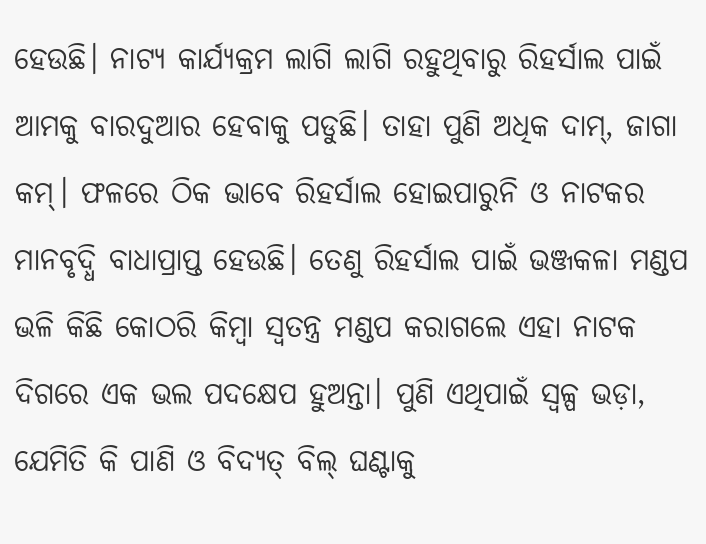ହେଉଛି। ନାଟ୍ୟ କାର୍ଯ୍ୟକ୍ରମ ଲାଗି ଲାଗି ରହୁଥିବାରୁ ରିହର୍ସାଲ ପାଇଁ ଆମକୁ ବାରଦୁଆର ହେବାକୁ ପଡୁଛି। ତାହା ପୁଣି ଅଧିକ ଦାମ୍‌, ଜାଗା କମ୍‌। ଫଳରେ ଠିକ ଭାବେ ରିହର୍ସାଲ ହୋଇପାରୁନି ଓ ନାଟକର ମାନବୃଦ୍ଧି ବାଧାପ୍ରାପ୍ତ ହେଉଛି। ତେଣୁ ରିହର୍ସାଲ ପାଇଁ ଭଞ୍ଜକଳା ମଣ୍ଡପ ଭଳି କିଛି କୋଠରି କିମ୍ବା ସ୍ବତନ୍ତ୍ର ମଣ୍ଡପ କରାଗଲେ ଏହା ନାଟକ ଦିଗରେ ଏକ ଭଲ ପଦକ୍ଷେପ ହୁଅନ୍ତା। ପୁଣି ଏଥିପାଇଁ ସ୍ବଳ୍ପ ଭଡ଼ା, ଯେମିତି କି ପାଣି ଓ ବିଦ୍ୟତ୍‌ ବିଲ୍‌ ଘଣ୍ଟାକୁ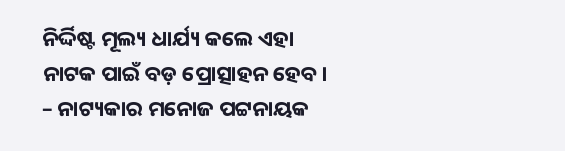ନିର୍ଦ୍ଦିଷ୍ଟ ମୂଲ୍ୟ ଧାର୍ଯ୍ୟ କଲେ ଏହା ନାଟକ ପାଇଁ ବଡ଼ ପ୍ରୋତ୍ସାହନ ହେବ।
– ନାଟ୍ୟକାର ମନୋଜ ପଟ୍ଟନାୟକ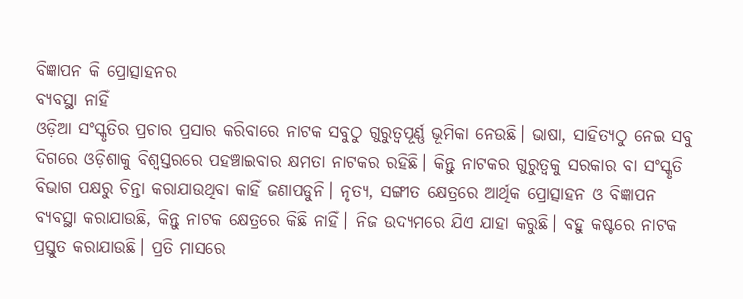ବିଜ୍ଞାପନ କି ପ୍ରୋତ୍ସାହନର
ବ୍ୟବସ୍ଥା ନାହିଁ
ଓଡ଼ିଆ ସଂସ୍କୃତିର ପ୍ରଚାର ପ୍ରସାର କରିବାରେ ନାଟକ ସବୁଠୁ ଗୁରୁତ୍ୱପୂର୍ଣ୍ଣ ଭୂମିକା ନେଉଛି। ଭାଷା, ସାହିତ୍ୟଠୁ ନେଇ ସବୁ ଦିଗରେ ଓଡ଼ିଶାକୁ ବିଶ୍ୱସ୍ତରରେ ପହଞ୍ଚାଇବାର କ୍ଷମତା ନାଟକର ରହିଛି। କିନ୍ତୁ ନାଟକର ଗୁରୁତ୍ୱକୁ ସରକାର ବା ସଂସ୍କୃତି ବିଭାଗ ପକ୍ଷରୁ ଚିନ୍ତା କରାଯାଉଥିବା କାହିଁ ଜଣାପଡୁନି। ନୃତ୍ୟ, ସଙ୍ଗୀତ କ୍ଷେତ୍ରରେ ଆର୍ଥିକ ପ୍ରୋତ୍ସାହନ ଓ ବିଜ୍ଞାପନ ବ୍ୟବସ୍ଥା କରାଯାଉଛି, କିନ୍ତୁ ନାଟକ କ୍ଷେତ୍ରରେ କିଛି ନାହିଁ। ନିଜ ଉଦ୍ୟମରେ ଯିଏ ଯାହା କରୁଛି। ବହୁ କଷ୍ଟରେ ନାଟକ ପ୍ରସ୍ତୁତ କରାଯାଉଛି। ପ୍ରତି ମାସରେ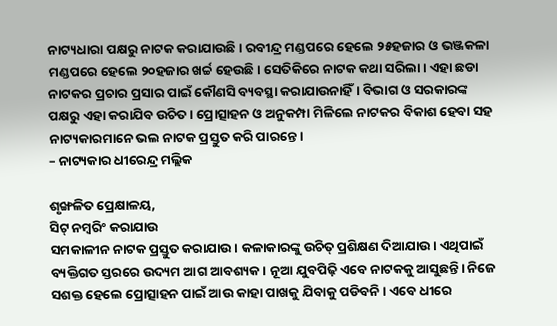ନାଟ୍ୟଧାରା ପକ୍ଷରୁ ନାଟକ କରାଯାଉଛି। ରବୀନ୍ଦ୍ର ମଣ୍ଡପରେ ହେଲେ ୨୫ହଜାର ଓ ଭଞ୍ଜକଳା ମଣ୍ଡପରେ ହେଲେ ୨୦ହଜାର ଖର୍ଚ୍ଚ ହେଉଛି। ସେତିକିରେ ନାଟକ କଥା ସରିଲା। ଏହା ଛଡା ନାଟକର ପ୍ରଚାର ପ୍ରସାର ପାଇଁ କୌଣସି ବ୍ୟବସ୍ଥା କରାଯାଉନାହିଁ। ବିଭାଗ ଓ ସରକାରଙ୍କ ପକ୍ଷରୁ ଏହା କରାଯିବ ଉଚିତ। ପ୍ରୋତ୍ସାହନ ଓ ଅନୁକମ୍ପା ମିଳିଲେ ନାଟକର ବିକାଶ ହେବା ସହ ନାଟ୍ୟକାରମାନେ ଭଲ ନାଟକ ପ୍ରସ୍ତୁତ କରି ପାରନ୍ତେ।
– ନାଟ୍ୟକାର ଧୀରେନ୍ଦ୍ର ମଲ୍ଲିକ

ଶୃଙ୍ଖଳିତ ପ୍ରେକ୍ଷାଳୟ,
ସିଟ୍‌ ନମ୍ବରିଂ କରାଯାଉ
ସମକାଳୀନ ନାଟକ ପ୍ରସ୍ତୁତ କରାଯାଉ। କଳାକାରଙ୍କୁ ଉଚିତ୍‌ ପ୍ରଶିକ୍ଷଣ ଦିଆଯାଉ। ଏଥିପାଇଁ ବ୍ୟକ୍ତିଗତ ସ୍ତରରେ ଉଦ୍ୟମ ଆଗ ଆବଶ୍ୟକ। ନୂଆ ଯୁବପିଢ଼ି ଏବେ ନାଟକକୁ ଆସୁଛନ୍ତି। ନିଜେ ସଶକ୍ତ ହେଲେ ପ୍ରୋତ୍ସାହନ ପାଇଁ ଆଉ କାହା ପାଖକୁ ଯିବାକୁ ପଡିବନି। ଏବେ ଧୀରେ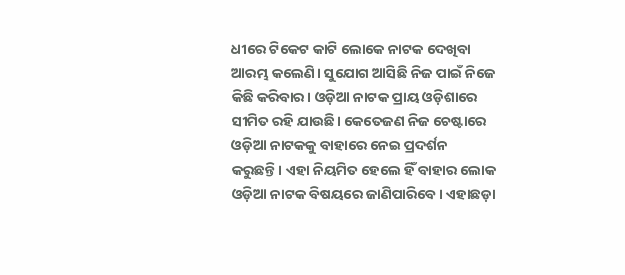ଧୀରେ ଟିକେଟ କାଟି ଲୋକେ ନାଟକ ଦେଖିବା ଆରମ୍ଭ କଲେଣି। ସୁଯୋଗ ଆସିଛି ନିଜ ପାଇଁ ନିଜେ କିଛି କରିବାର। ଓଡ଼ିଆ ନାଟକ ପ୍ରାୟ ଓଡ଼ିଶାରେ ସୀମିତ ରହି ଯାଉଛି। କେତେଜଣ ନିଜ ଚେଷ୍ଟାରେ ଓଡ଼ିଆ ନାଟକକୁ ବାହାରେ ନେଇ ପ୍ରଦର୍ଶନ କରୁଛନ୍ତି। ଏହା ନିୟମିତ ହେଲେ ହିଁ ବାହାର ଲୋକ ଓଡ଼ିଆ ନାଟକ ବିଷୟରେ ଜାଣିପାରିବେ। ଏହାଛଡ଼ା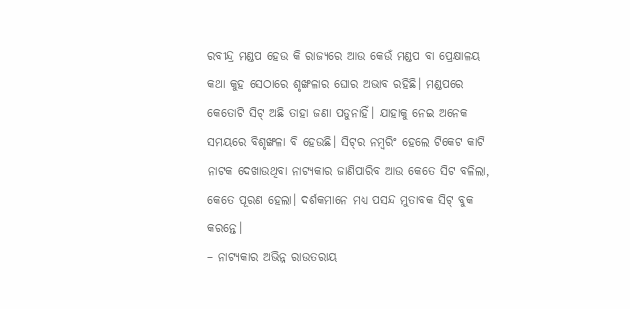ରବୀନ୍ଦ୍ର ମଣ୍ଡପ ହେଉ କି ରାଜ୍ୟରେ ଆଉ କେଉଁ ମଣ୍ଡପ ବା ପ୍ରେକ୍ଷାଳୟ କଥା କୁହ ସେଠାରେ ଶୃଙ୍ଖଳାର ଘୋର ଅଭାବ ରହିଛି। ମଣ୍ଡପରେ କେତୋଟି ସିଟ୍‌ ଅଛି ତାହା ଜଣା ପଡୁନାହିଁ। ଯାହାକୁ ନେଇ ଅନେକ ସମୟରେ ବିଶୃଙ୍ଖଳା ବି ହେଉଛି। ସିଟ୍‌ର ନମ୍ବରିଂ ହେଲେ ଟିକେଟ କାଟି ନାଟକ ଦେଖାଉଥିବା ନାଟ୍ୟକାର ଜାଣିପାରିବ ଆଉ କେତେ ସିଟ ବଳିଲା, କେତେ ପୂରଣ ହେଲା। ଦର୍ଶକମାନେ ମଧ୍ୟ ପସନ୍ଦ ମୁତାବକ ସିଟ୍‌ ବୁକ କରନ୍ତେ।
– ନାଟ୍ୟକାର ଅଭିନ୍ନ ରାଉତରାୟ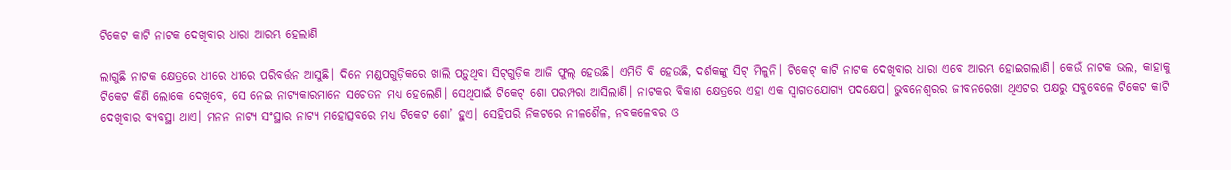ଟିକେଟ କାଟି ନାଟକ ଦେଖିବାର ଧାରା ଆରମ୍ଭ ହେଲାଣି

ଲାଗୁଛି ନାଟକ କ୍ଷେତ୍ରରେ ଧୀରେ ଧୀରେ ପରିବର୍ତ୍ତନ ଆସୁଛି। ଦିନେ ମଣ୍ଡପଗୁଡ଼ିକରେ ଖାଲି ପଡ଼ୁଥିବା ସିଟ୍‌ଗୁଡ଼ିକ ଆଜି ଫୁଲ୍‌ ହେଉଛି। ଏମିତି ବି ହେଉଛି, ଦର୍ଶକଙ୍କୁ ସିଟ୍‌ ମିଳୁନି। ଟିକେଟ୍‌ କାଟି ନାଟକ ଦେଖିବାର ଧାରା ଏବେ ଆରମ୍ଭ ହୋଇଗଲାଣି। କେଉଁ ନାଟକ ଭଲ, କାହାକୁ ଟିକେଟ କିଣି ଲୋକେ ଦେଖିବେ, ସେ ନେଇ ନାଟ୍ୟକାରମାନେ ସଚେତନ ମଧ୍ୟ ହେଲେଣି। ସେଥିପାଇଁ ଟିକେଟ୍‌ ଶୋ ପରମ୍ପରା ଆସିଲାଣି। ନାଟକର ବିକାଶ କ୍ଷେତ୍ରରେ ଏହା ଏକ ସ୍ବାଗତଯୋଗ୍ୟ ପଦକ୍ଷେପ। ଭୁବନେଶ୍ୱରର ଜୀବନରେଖା ଥିଏଟର ପକ୍ଷରୁ ସବୁବେଳେ ଟିକେଟ କାଟି ଦେଖିବାର ବ୍ୟବସ୍ଥା ଥାଏ। ମନନ ନାଟ୍ୟ ସଂସ୍ଥାର ନାଟ୍ୟ ମହୋତ୍ସବରେ ମଧ୍ୟ ଟିକେଟ ଶୋ’ ହୁଏ। ସେହିପରି ନିକଟରେ ନୀଳଶୈଳ, ନବକଳେବର ଓ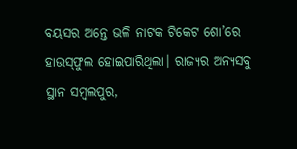ବୟସର ଅନ୍ତେ ଭଳି ନାଟକ ଟିକେଟ ଶୋ’ରେ ହାଉସ୍‌ଫୁଲ ହୋଇପାରିଥିଲା। ରାଜ୍ୟର ଅନ୍ୟସବୁ ସ୍ଥାନ ସମ୍ବଲପୁର,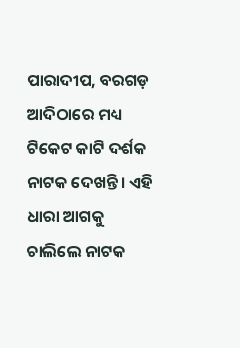ପାରାଦୀପ, ବରଗଡ଼ ଆଦିଠାରେ ମଧ୍ୟ ଟିକେଟ କାଟି ଦର୍ଶକ ନାଟକ ଦେଖନ୍ତି। ଏହି ଧାରା ଆଗକୁ ଚାଲିଲେ ନାଟକ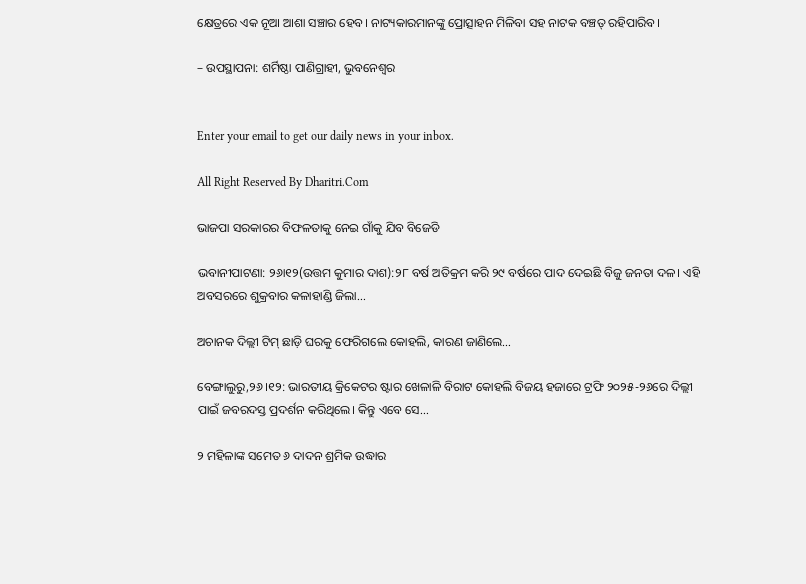କ୍ଷେତ୍ରରେ ଏକ ନୂଆ ଆଶା ସଞ୍ଚାର ହେବ। ନାଟ୍ୟକାରମାନଙ୍କୁ ପ୍ରୋତ୍ସାହନ ମିଳିବା ସହ ନାଟକ ବଞ୍ଚତ୍ ରହିପାରିବ।

– ଉପସ୍ଥାପନା: ଶର୍ମିଷ୍ଠା ପାଣିଗ୍ରାହୀ, ଭୁବନେଶ୍ୱର


Enter your email to get our daily news in your inbox.

All Right Reserved By Dharitri.Com

ଭାଜପା ସରକାରର ବିଫଳତାକୁ ନେଇ ଗାଁକୁ ଯିବ ବିଜେଡି

ଭବାନୀପାଟଣା: ୨୬ା୧୨(ଉତ୍ତମ କୁମାର ଦାଶ):୨୮ ବର୍ଷ ଅତିକ୍ରମ କରି ୨୯ ବର୍ଷରେ ପାଦ ଦେଇଛି ବିଜୁ ଜନତା ଦଳ। ଏହି ଅବସରରେ ଶୁକ୍ରବାର କଳାହାଣ୍ଡି ଜିଲା...

ଅଚାନକ ଦିଲ୍ଲୀ ଟିମ୍‌ ଛାଡ଼ି ଘରକୁ ଫେରିଗଲେ କୋହଲି, କାରଣ ଜାଣିଲେ…

ବେଙ୍ଗାଲୁରୁ,୨୬।୧୨: ଭାରତୀୟ କ୍ରିକେଟର ଷ୍ଟାର ଖେଳାଳି ବିରାଟ କୋହଲି ବିଜୟ ହଜାରେ ଟ୍ରଫି ୨୦୨୫-୨୬ରେ ଦିଲ୍ଲୀ ପାଇଁ ଜବରଦସ୍ତ ପ୍ରଦର୍ଶନ କରିଥିଲେ। କିନ୍ତୁ ଏବେ ସେ...

୨ ମହିଳାଙ୍କ ସମେତ ୬ ଦାଦନ ଶ୍ରମିକ ଉଦ୍ଧାର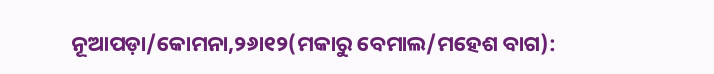ନୂଆପଡ଼ା/କୋମନା,୨୬ା୧୨(ମକାରୁ ବେମାଲ/ମହେଶ ବାଗ):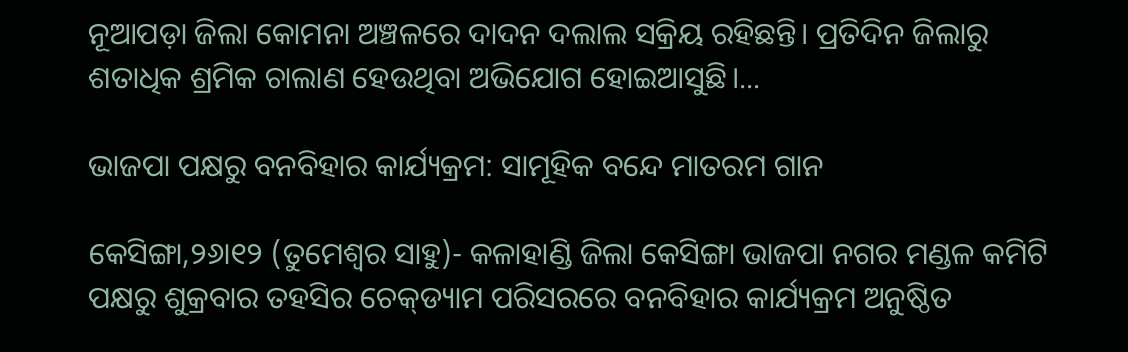ନୂଆପଡ଼ା ଜିଲା କୋମନା ଅଞ୍ଚଳରେ ଦାଦନ ଦଲାଲ ସକ୍ରିୟ ରହିଛନ୍ତି। ପ୍ରତିଦିନ ଜିଲାରୁ ଶତାଧିକ ଶ୍ରମିକ ଚାଲାଣ ହେଉଥିବା ଅଭିଯୋଗ ହୋଇଆସୁଛି।...

ଭାଜପା ପକ୍ଷରୁ ବନବିହାର କାର୍ଯ୍ୟକ୍ରମ: ସାମୂହିକ ବନ୍ଦେ ମାତରମ ଗାନ

କେସିଙ୍ଗା,୨୬ା୧୨ (ତୁମେଶ୍ୱର ସାହୁ)- କଳାହାଣ୍ଡି ଜିଲା କେସିଙ୍ଗା ଭାଜପା ନଗର ମଣ୍ଡଳ କମିଟି ପକ୍ଷରୁ ଶୁକ୍ରବାର ତହସିର ଚେକ୍‌ଡ୍ୟାମ ପରିସରରେ ବନବିହାର କାର୍ଯ୍ୟକ୍ରମ ଅନୁଷ୍ଠିତ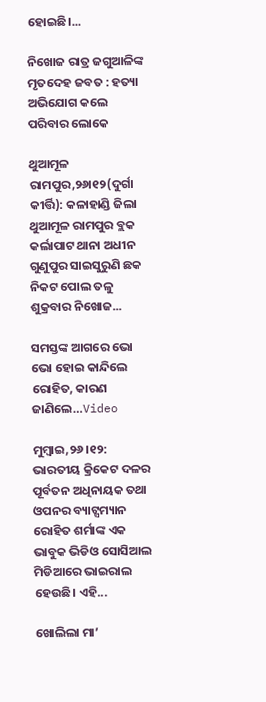ହୋଇଛି।...

ନିଖୋଜ ରାତ୍ର ଜଗୁଆଳିଙ୍କ ମୃତଦେହ ଜବତ : ହତ୍ୟା ଅଭିଯୋଗ କଲେ ପରିବାର ଲୋକେ

ଥୁଆମୂଳ ରାମପୁର,୨୬ା୧୨(ଦୁର୍ଗା କୀର୍ତ୍ତି): କଳାହାଣ୍ଡି ଜିଲା ଥୁଆମୂଳ ରାମପୁର ବ୍ଲକ କର୍ଲାପାଟ ଥାନା ଅଧୀନ ଗୁଣୁପୁର ସାଇସୁରୁଣି ଛକ ନିକଟ ପୋଲ ତଳୁ ଶୁକ୍ରବାର ନିଖୋଜ...

ସମସ୍ତଙ୍କ ଆଗରେ ଭୋ ଭୋ ହୋଇ କାନ୍ଦିଲେ ରୋହିତ, କାରଣ ଜାଣିଲେ…Video

ମୁମ୍ବାଇ,୨୬।୧୨: ଭାରତୀୟ କ୍ରିକେଟ ଦଳର ପୂର୍ବତନ ଅଧିନାୟକ ତଥା ଓପନର ବ୍ୟାଟ୍ସମ୍ୟାନ ରୋହିତ ଶର୍ମାଙ୍କ ଏକ ଭାବୁକ ଭିଡିଓ ସୋସିଆଲ ମିଡିଆରେ ଭାଇରାଲ ହେଉଛି। ଏହି...

ଖୋଲିଲା ମା’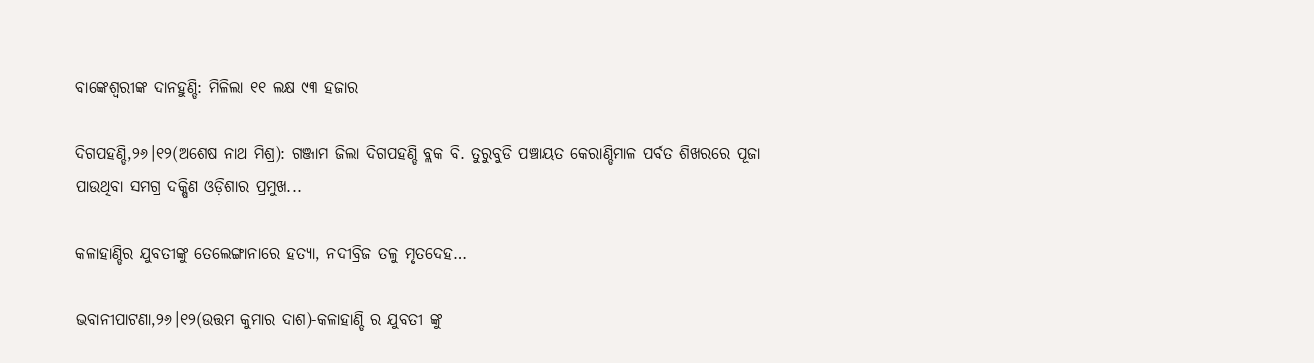ବାଙ୍କେଶ୍ବରୀଙ୍କ ଦାନହୁଣ୍ଡି: ମିଳିଲା ୧୧ ଲକ୍ଷ ୯୩ ହଜାର

ଦିଗପହଣ୍ଡି,୨୬।୧୨(ଅଶେଷ ନାଥ ମିଶ୍ର): ଗଞ୍ଜାମ ଜିଲା ଦିଗପହଣ୍ଡି ବ୍ଲକ ବି. ତୁରୁବୁଡି ପଞ୍ଚାୟତ କେରାଣ୍ଡିମାଳ ପର୍ବତ ଶିଖରରେ ପୂଜା ପାଉଥିବା ସମଗ୍ର ଦକ୍ଷିଣ ଓଡ଼ିଶାର ପ୍ରମୁଖ...

କଳାହାଣ୍ଡିର ଯୁବତୀଙ୍କୁ ତେଲେଙ୍ଗାନାରେ ହତ୍ୟା, ନଦୀବ୍ରିଜ ତଳୁ ମୃତଦେହ…

ଭବାନୀପାଟଣା,୨୬।୧୨(ଉତ୍ତମ କୁମାର ଦାଶ)-କଳାହାଣ୍ଡି ର ଯୁବତୀ ଙ୍କୁ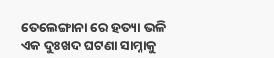ତେଲେଙ୍ଗାନା ରେ ହତ୍ୟା ଭଳି ଏକ ଦୁଃଖଦ ଘଟଣା ସାମ୍ନାକୁ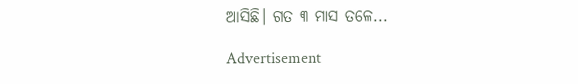ଆସିଛି। ଗତ ୩ ମାସ ତଳେ...

Advertisement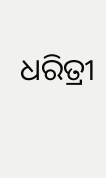ଧରିତ୍ରୀ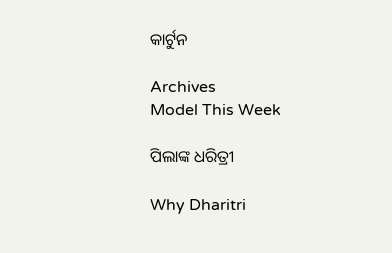କାର୍ଟୁନ

Archives
Model This Week

ପିଲାଙ୍କ ଧରିତ୍ରୀ

Why Dharitri